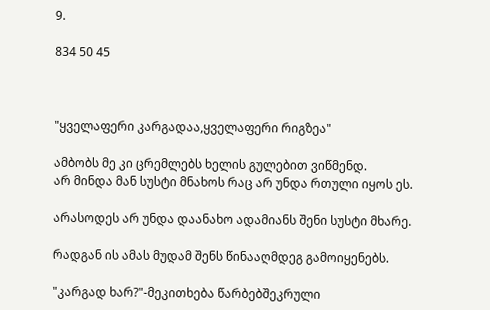9.

834 50 45



"ყველაფერი კარგადაა,ყველაფერი რიგზეა"

ამბობს მე კი ცრემლებს ხელის გულებით ვიწმენდ.
არ მინდა მან სუსტი მნახოს რაც არ უნდა რთული იყოს ეს.

არასოდეს არ უნდა დაანახო ადამიანს შენი სუსტი მხარე.

რადგან ის ამას მუდამ შენს წინააღმდეგ გამოიყენებს.

"კარგად ხარ?"-მეკითხება წარბებშეკრული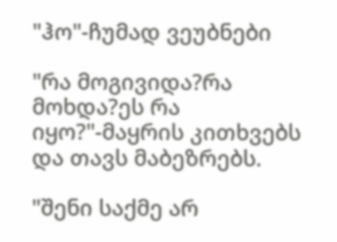"ჰო"-ჩუმად ვეუბნები

"რა მოგივიდა?რა მოხდა?ეს რა იყო?"-მაყრის კითხვებს და თავს მაბეზრებს.

"შენი საქმე არ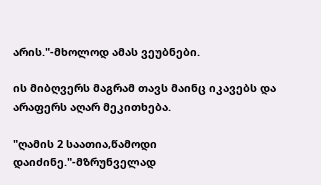არის."-მხოლოდ ამას ვეუბნები.

ის მიბღვერს მაგრამ თავს მაინც იკავებს და არაფერს აღარ მეკითხება.

"ღამის 2 საათია,წამოდი დაიძინე."-მზრუნველად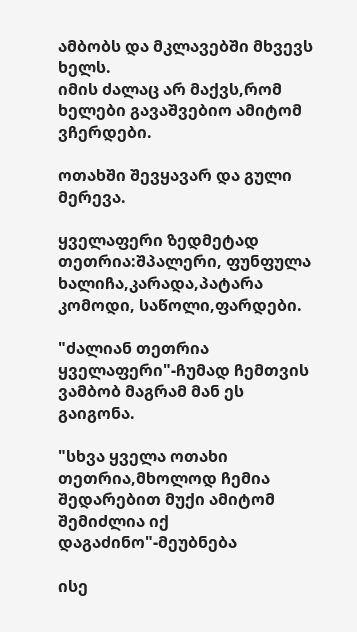ამბობს და მკლავებში მხვევს ხელს.
იმის ძალაც არ მაქვს,რომ ხელები გავაშვებიო ამიტომ ვჩერდები.

ოთახში შევყავარ და გული მერევა.

ყველაფერი ზედმეტად თეთრია:შპალერი, ფუნფულა ხალიჩა,კარადა,პატარა კომოდი, საწოლი,ფარდები.

"ძალიან თეთრია ყველაფერი"-ჩუმად ჩემთვის ვამბობ მაგრამ მან ეს გაიგონა.

"სხვა ყველა ოთახი თეთრია,მხოლოდ ჩემია შედარებით მუქი ამიტომ შემიძლია იქ დაგაძინო"-მეუბნება

ისე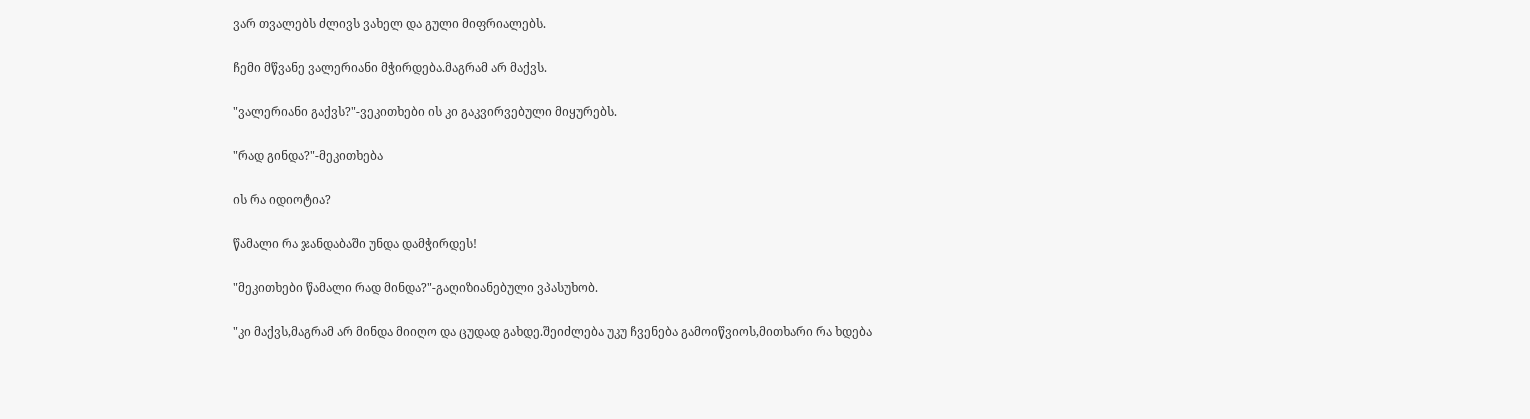ვარ თვალებს ძლივს ვახელ და გული მიფრიალებს.

ჩემი მწვანე ვალერიანი მჭირდება.მაგრამ არ მაქვს.

"ვალერიანი გაქვს?"-ვეკითხები ის კი გაკვირვებული მიყურებს.

"რად გინდა?"-მეკითხება

ის რა იდიოტია?

წამალი რა ჯანდაბაში უნდა დამჭირდეს!

"მეკითხები წამალი რად მინდა?"-გაღიზიანებული ვპასუხობ.

"კი მაქვს,მაგრამ არ მინდა მიიღო და ცუდად გახდე.შეიძლება უკუ ჩვენება გამოიწვიოს,მითხარი რა ხდება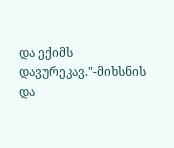და ექიმს დავურეკავ."-მიხსნის და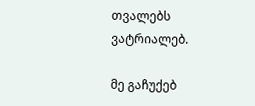თვალებს ვატრიალებ.

მე გაჩუქებ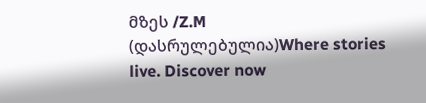მზეს /Z.M (დასრულებულია)Where stories live. Discover now